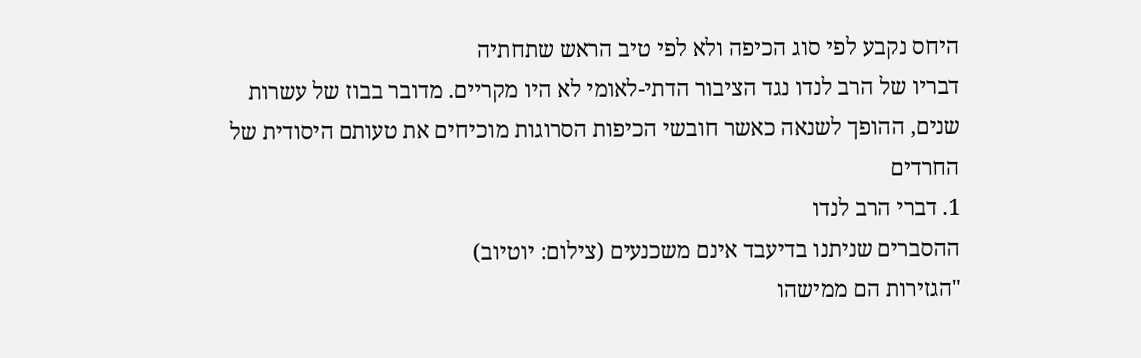היחס נקבע לפי סוג הכיפה ולא לפי טיב הראש שתחתיה
דבריו של הרב לנדו נגד הציבור הדתי-לאומי לא היו מקריים. מדובר בבוז של עשרות שנים, ההופך לשנאה כאשר חובשי הכיפות הסרוגות מוכיחים את טעותם היסודית של החרדים
1. דברי הרב לנדו
ההסברים שניתנו בדיעבד אינם משכנעים (צילום: יוטיוב)
"הגזירות הם ממישהו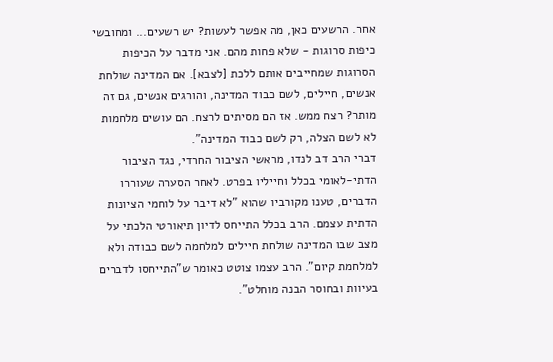אחר. הרשעים כאן, מה אפשר לעשות? יש רשעים... ומחובשי כיפות סרוגות - שלא פחות מהם. אני מדבר על הכיפות הסרוגות שמחייבים אותם ללכת [לצבא]. אם המדינה שולחת אנשים, חיילים, לשם כבוד המדינה, והורגים אנשים, גם זה מותר? רצח ממש. אז הם מסיתים לרצח. הם עושים מלחמות לא לשם הצלה, רק לשם כבוד המדינה".
דברי הרב דב לנדו, מראשי הציבור החרדי, נגד הציבור הדתי-לאומי בכלל וחייליו בפרט. לאחר הסערה שעוררו הדברים, טענו מקורביו שהוא "לא דיבר על לוחמי הציונות הדתית עצמם. הרב בכלל התייחס לדיון תיאורטי הלכתי על מצב שבו המדינה שולחת חיילים למלחמה לשם כבודה ולא למלחמת קיום". הרב עצמו צוטט כאומר ש"התייחסו לדברים בעיוות ובחוסר הבנה מוחלט".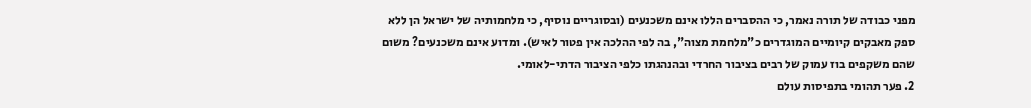מפני כבודה של תורה נאמר, כי ההסברים הללו אינם משכנעים (ובסוגריים נוסיף, כי מלחמותיה של ישראל הן ללא ספק מאבקים קיומיים המוגדרים כ"מלחמת מצוה", בה לפי ההלכה אין פטור לאיש). ומדוע אינם משכנעים? משום שהם משקפים בוז עמוק של רבים בציבור החרדי ובהנהגתו כלפי הציבור הדתי-לאומי.
2. פער תהומי בתפיסות עולם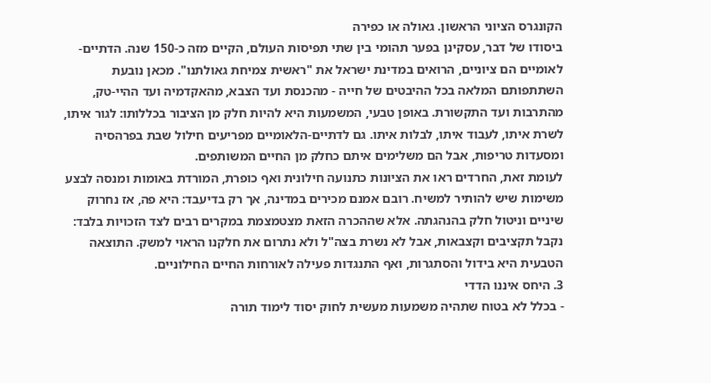הקונגרס הציוני הראשון. גאולה או כפירה
ביסודו של דבר, עסקינן בפער תהומי בין שתי תפיסות העולם, הקיים מזה כ-150 שנה. הדתיים-לאומיים הם ציוניים, הרואים במדינת ישראל את "ראשית צמיחת גאולתנו". מכאן נובעת השתתפותם המלאה בכל ההיבטים של חייה - מהכנסת ועד הצבא, מהאקדמיה ועד ההיי-טק, מהתרבות ועד התקשורת. באופן טבעי, המשמעות היא להיות חלק מן הציבור בכללותו: לגור איתו, לשרת איתו, לעבוד איתו, לבלות איתו. גם לדתיים-הלאומיים מפריעים חילול שבת בפרהסיה ומסעדות טריפות, אבל הם משלימים איתם כחלק מן החיים המשותפים.
לעומת זאת, החרדים ראו את הציונות כתנועה חילונית ואף כופרת, המורדת באומות ומנסה לבצע משימות שיש להותיר למשיח. רובם אמנם מכירים במדינה, אך רק בדיעבד: היא פה, אז נחרוק שיניים וניטול חלק בהנהגתה. אלא שההכרה הזאת מצטמצמת במקרים רבים לצד הזכויות בלבד: נקבל תקציבים וקצבאות, אבל לא נשרת בצה"ל ולא נתרום את חלקנו הראוי למשק. התוצאה הטבעית היא בידול והסתגרות, ואף התנגדות פעילה לאורחות החיים החילוניים.
3. היחס איננו הדדי
- בכלל לא בטוח שתהיה משמעות מעשית לחוק יסוד לימוד תורה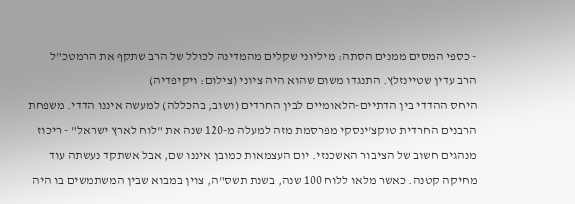- כספי המסים ממנים הסתה: מיליוני שקלים מהמדינה לכולל של הרב שתקף את הרמטכ"ל
הרב עדין שטיינזלץ. התנגדו משום שהוא היה ציוני (צילום: ויקיפדיה)
היחס ההדדי בין הדתיים-הלאומיים לבין החרדים (ושוב, בהכללה) למעשה איננו הדדי. משפחת הרבנים החרדית טוקצ'ינסקי מפרסמת מזה למעלה מ-120 שנה את "לוח לארץ ישראל" - ריכוז מנהגים חשוב של הציבור האשכנזי. יום העצמאות כמובן איננו שם, אבל אשתקד נעשתה עוד מחיקה קטנה. כאשר מלאו ללוח 100 שנה, בשנת תשס"ה, צוין במבוא שבין המשתמשים בו היה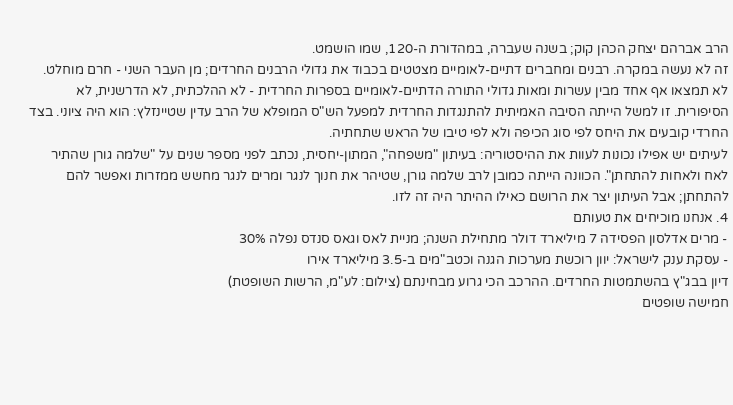הרב אברהם יצחק הכהן קוק; בשנה שעברה, במהדורת ה-120, שמו הושמט.
זה לא נעשה במקרה. רבנים ומחברים דתיים-לאומיים מצטטים בכבוד את גדולי הרבנים החרדים; מן העבר השני - חרם מוחלט. לא תמצאו אף אחד מבין עשרות ומאות גדולי התורה הדתיים-לאומיים בספרות החרדית - לא ההלכתית, לא הדרשנית, לא הסיפורית. זו למשל הייתה הסיבה האמיתית להתנגדות החרדית למפעל הש"ס המופלא של הרב עדין שטיינזלץ: הוא היה ציוני. בצד החרדי קובעים את היחס לפי סוג הכיפה ולא לפי טיבו של הראש שתחתיה.
לעיתים יש אפילו נכונות לעוות את ההיסטוריה: בעיתון "משפחה", המתון-יחסית, נכתב לפני מספר שנים על "שלמה גורן שהתיר לאח ולאחות להתחתן". הכוונה הייתה כמובן לרב שלמה גורן, שטיהר את חנוך לנגר ומרים לנגר מחשש ממזרות ואפשר להם להתחתן; אבל העיתון יצר את הרושם כאילו ההיתר היה זה לזו.
4. אנחנו מוכיחים את טעותם
- מרים אדלסון הפסידה 7 מיליארד דולר מתחילת השנה; מניית לאס וגאס סנדס נפלה 30%
- עסקת ענק לישראל: יוון רוכשת מערכות הגנה וכטב"מים ב-3.5 מיליארד אירו
דיון בבג"ץ בהשתמטות החרדים. ההרכב הכי גרוע מבחינתם (צילום: לע"מ, הרשות השופטת)
חמישה שופטים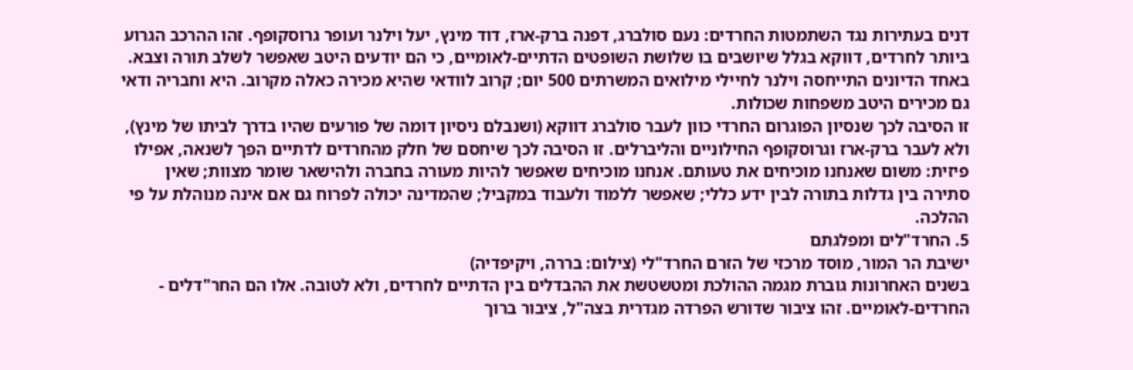דנים בעתירות נגד השתמטות החרדים: נעם סולברג, דפנה ברק-ארז, דוד מינץ, יעל וילנר ועופר גרוסקופף. זהו ההרכב הגרוע ביותר לחרדים, דווקא בגלל שיושבים בו שלושת השופטים הדתיים-לאומיים, כי הם יודעים היטב שאפשר לשלב תורה וצבא. באחד הדיונים התייחסה וילנר לחיילי מילואים המשרתים 500 יום; קרוב לוודאי שהיא מכירה כאלה מקרוב. היא וחבריה ודאי גם מכירים היטב משפחות שכולות.
זו הסיבה לכך שנסיון הפוגרום החרדי כוון לעבר סולברג דווקא (ושנבלם ניסיון דומה של פורעים שהיו בדרך לביתו של מינץ), ולא לעבר ברק-ארז וגרוסקופף החילוניים והליברלים. זו הסיבה לכך שיחסם של חלק מהחרדים לדתיים הפך לשנאה, אפילו פיזית: משום שאנחנו מוכיחים את טעותם. אנחנו מוכיחים שאפשר להיות מעורה בחברה ולהישאר שומר מצוות; שאין סתירה בין גדלות בתורה לבין ידע כללי; שאפשר ללמוד ולעבוד במקביל; שהמדינה יכולה לפרוח גם אם אינה מנוהלת על פי ההלכה.
5. החרד"לים ומפלגתם
ישיבת הר המור, מוסד מרכזי של הזרם החרד"לי (צילום: בררה, ויקיפדיה)
בשנים האחרונות גוברת מגמה ההולכת ומטשטשת את ההבדלים בין הדתיים לחרדים, ולא לטובה. אלו הם החר"דלים - החרדים-לאומיים. זהו ציבור שדורש הפרדה מגדרית בצה"ל, ציבור ברוך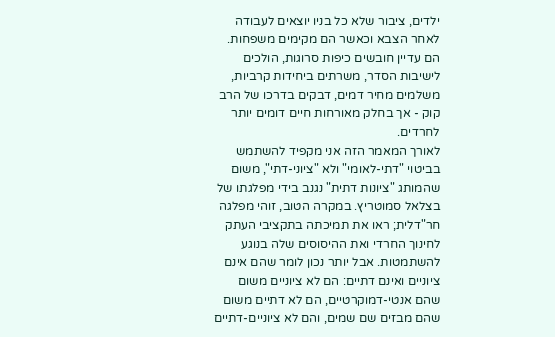ילדים, ציבור שלא כל בניו יוצאים לעבודה לאחר הצבא וכאשר הם מקימים משפחות. הם עדיין חובשים כיפות סרוגות, הולכים לישיבות הסדר, משרתים ביחידות קרביות, משלמים מחיר דמים, דבקים בדרכו של הרב קוק - אך בחלק מאורחות חיים דומים יותר לחרדים.
לאורך המאמר הזה אני מקפיד להשתמש בביטוי "דתי-לאומי" ולא "ציוני-דתי", משום שהמותג "ציונות דתית" נגנב בידי מפלגתו של בצלאל סמוטריץ. במקרה הטוב, זוהי מפלגה חר"דלית; ראו את תמיכתה בתקציבי העתק לחינוך החרדי ואת ההיסוסים שלה בנוגע להשתמטות. אבל יותר נכון לומר שהם אינם ציוניים ואינם דתיים: הם לא ציוניים משום שהם אנטי-דמוקרטיים, הם לא דתיים משום שהם מבזים שם שמים, והם לא ציוניים-דתיים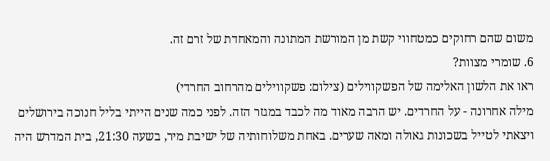משום שהם רחוקים כמטחווי קשת מן המורשת המתונה והמאחדת של זרם זה.
6. שומרי מצוות?
ראו את הלשון האלימה של הפשקווילים (צילום: פשקווילים מהרחוב החרדי)
מילה אחרונה - על החרדים. יש הרבה מאוד מה לכבד במגזר הזה. לפני כמה שנים הייתי בליל חנוכה בירושלים ויצאתי לטייל בשכונות גאולה ומאה שערים. באחת משלוחותיה של ישיבת מיר, בשעה 21:30, בית המדרש היה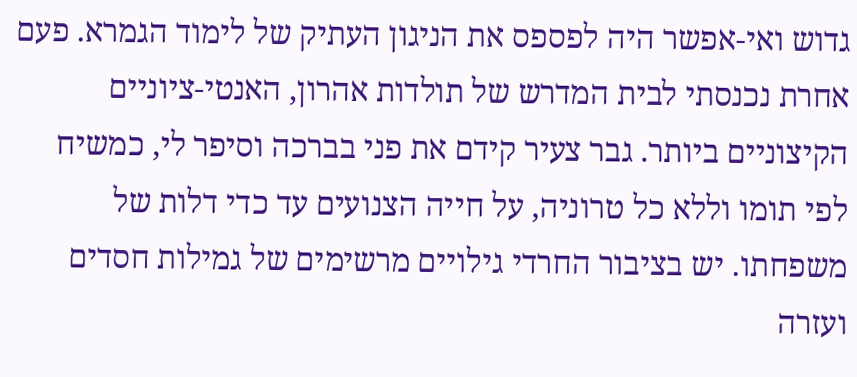גדוש ואי-אפשר היה לפספס את הניגון העתיק של לימוד הגמרא. פעם אחרת נכנסתי לבית המדרש של תולדות אהרון, האנטי-ציוניים הקיצוניים ביותר. גבר צעיר קידם את פני בברכה וסיפר לי, כמשיח לפי תומו וללא כל טרוניה, על חייה הצנועים עד כדי דלות של משפחתו. יש בציבור החרדי גילויים מרשימים של גמילות חסדים ועזרה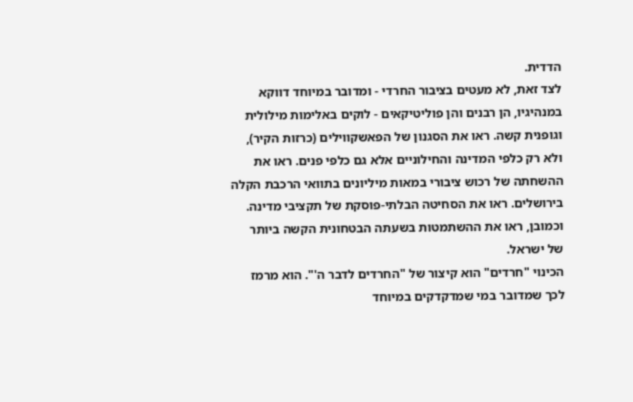הדדית.
לצד זאת, לא מעטים בציבור החרדי - ומדובר במיוחד דווקא במנהיגיו, הן רבנים והן פוליטיקאים - לוקים באלימות מילולית וגופנית קשה. ראו את הסגנון של הפאשקווילים (כרזות הקיר), ולא רק כלפי המדינה והחילוניים אלא גם כלפי פנים. ראו את ההשחתה של רכוש ציבורי במאות מיליונים בתוואי הרכבת הקלה בירושלים. ראו את הסחיטה הבלתי-פוסקת של תקציבי מדינה. וכמובן, ראו את ההשתמטות בשעתה הבטחונית הקשה ביותר של ישראל.
הכינוי "חרדים" הוא קיצור של "החרדים לדבר ה'". הוא מרמז לכך שמדובר במי שמדקדקים במיוחד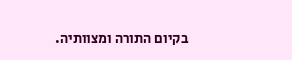בקיום התורה ומצוותיה.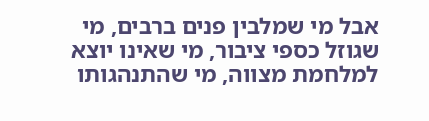אבל מי שמלבין פנים ברבים, מי שגוזל כספי ציבור, מי שאינו יוצא למלחמת מצווה, מי שהתנהגותו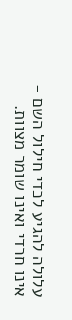עלולה להגיע לכדי חילול השם - אינו חרדי ואינו שומר מצוות.